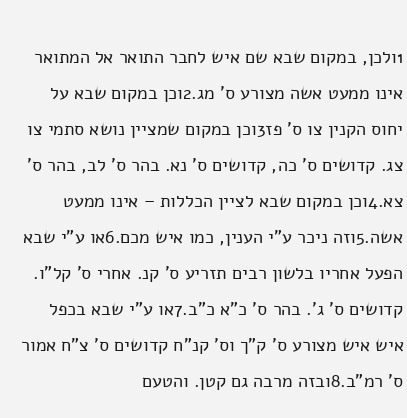1ולכן, במקום שבא שם איש לחבר התואר אל המתואר אינו ממעט אשה מצורע ס' מג.2וכן במקום שבא על יחוס הקנין צו ס' פז3וכן במקום שמציין נושא סתמי צו צג. קדושים ס' כה, קדושים ס' נא. בהר ס' לב, בהר ס' צא.4וכן במקום שבא לציין הכללות – אינו ממעט אשה.5וזה ניכר ע"י הענין, כמו איש מכם.6או ע"י שבא הפעל אחריו בלשון רבים תזריע ס' קנ. אחרי ס' קל"ו. קדושים ס' ג'. בהר ס' כ"א כ"ב.7או ע"י שבא בכפל איש איש מצורע ס' ק"ך וס' קנ"ח קדושים ס' צ"ח אמור ס' רמ"ב.8ובזה מרבה גם קטן. והטעם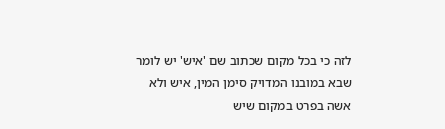לזה כי בכל מקום שכתוב שם 'איש' יש לומר שבא במובנו המדויק סימן המין, איש ולא אשה בפרט במקום שיש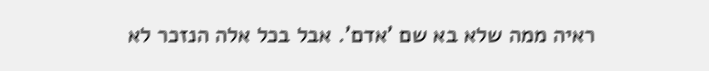ראיה ממה שלא בא שם 'אדם'. אבל בכל אלה הנזכר לא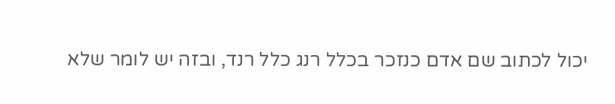יכול לכתוב שם אדם כנזכר בכלל רנג כלל רנד, ובזה יש לומר שלא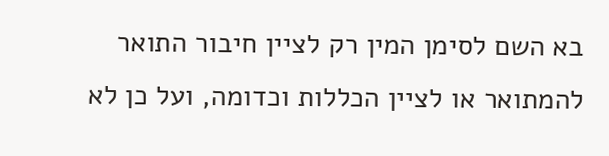בא השם לסימן המין רק לציין חיבור התואר להמתואר או לציין הכללות וכדומה, ועל כן לא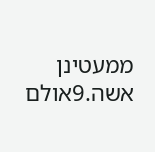ממעטינן אשה.9אולם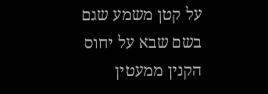על קטן משמע שגם בשם שבא על יחוס הקנין ממעטין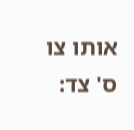אותו צו ס' צד: